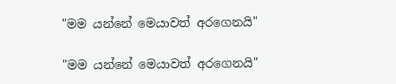"මම යන්නේ මෙයාවත් අරගෙනයි"

"මම යන්නේ මෙයාවත් අරගෙනයි"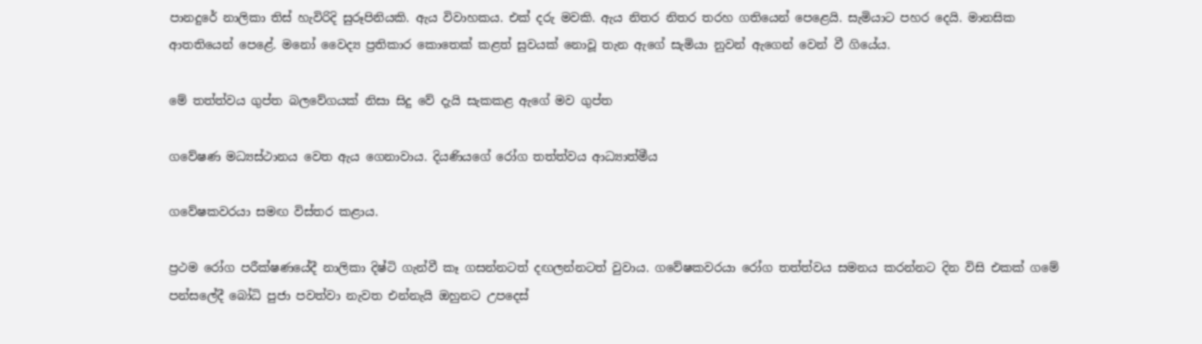පානදුරේ නාලිකා තිස් හැවිරිදි සුරූපිනියකි. ඇය විවාහකය. එක් දරු මවකි. ඇය නිතර නිතර තරහ ගතියෙන් පෙළෙයි. සැමියාට පහර දෙයි. මානසික ආතතියෙන් පෙළේ. මනෝ වෛද්‍ය ප්‍රතිකාර කොතෙක් කළත් සුවයක් නොවූ තැන ඇගේ සැමියා නුවන් ඇගෙන් වෙන් වී ගියේය.

මේ තත්ත්වය ගුප්ත බලවේගයක් නිසා සිදු වේ දැයි සැකකළ ඇගේ මව ගුප්ත

ගවේෂණ මධ්‍යස්ථානය වෙත ඇය ගෙනාවාය. දියණියගේ රෝග තත්ත්වය ආධ්‍යාත්මීය

ගවේෂකවරයා සමඟ විස්තර කළාය.

ප්‍රථම රෝග පරීක්ෂණයේදී නාලිකා දිෂ්ටි ගැන්වී කෑ ගසන්නටත් දඟලන්නටත් වුවාය. ගවේෂකවරයා රෝග තත්ත්වය සමනය කරන්නට දින විසි එකක් ගමේ පන්සලේදී බෝධි පුජා පවත්වා නැවත එන්නැයි ඔහුනට උපදෙස්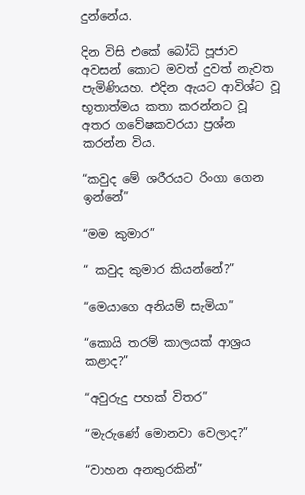දුන්නේය.

දින විසි එකේ බෝධි පූජාව අවසන් කොට මවත් දුවත් නැවත පැමිණියහ. එදින ඇයට ආවිශ්ට වූ භූතාත්මය කතා කරන්නට වූ අතර ගවේෂකවරයා ප්‍රශ්න කරන්න විය.

“කවුද මේ ශරීරයට රිංගා ගෙන ඉන්නේ”

“මම කුමාර”

“ කවුද කුමාර කියන්නේ?”

“මෙයාගෙ අනියම් සැමියා”

“කොයි තරම් කාලයක් ආශ්‍රය කළාද?”

“අවුරුදු පහක් විතර”

“මැරුණේ මොනවා වෙලාද?”

“වාහන අනතුරකින්”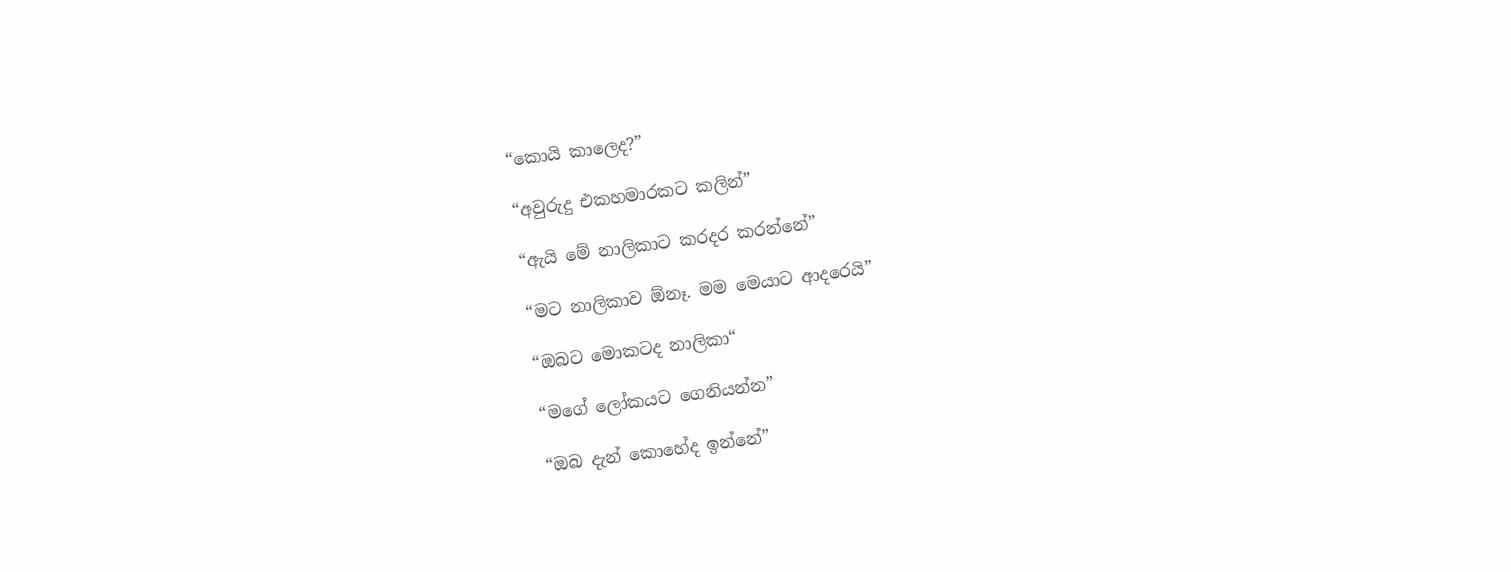“කොයි කාලෙද?”

“අවුරුදු එකහමාරකට කලින්”

“ඇයි මේ නාලිකාට කරදර කරන්නේ”

“මට නාලිකාව ඕනෑ. මම මෙයාට ආදරෙයි”

“ඔබට මොකටද නාලිකා“

“මගේ ලෝකයට ගෙනියන්න”

“ඔබ දැන් කොහේද ඉන්නේ”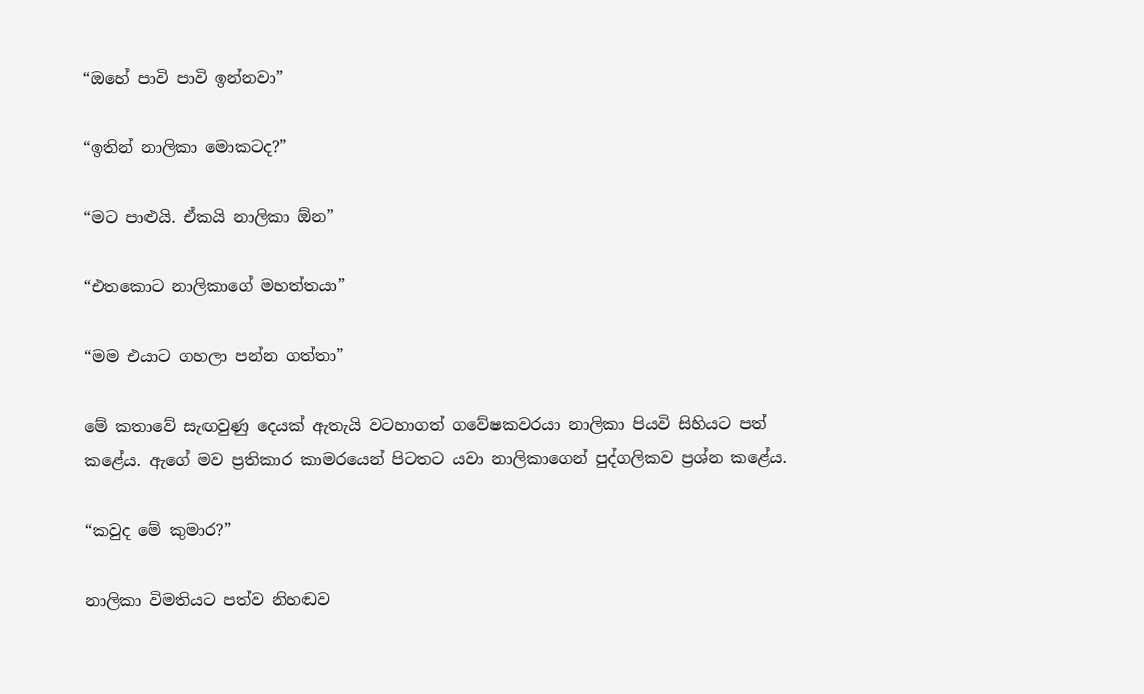“ඔහේ පාවි පාවි ඉන්නවා”

“ඉතින් නාලිකා මොකටද?”

“මට පාළුයි. ඒකයි නාලිකා ඕන”

“එතකොට නාලිකාගේ මහත්තයා”

“මම එයාට ගහලා පන්න ගත්තා”

මේ කතාවේ සැඟවුණු දෙයක් ඇතැයි වටහාගත් ගවේෂකවරයා නාලිකා පියවි සිහියට පත් කළේය. ඇගේ මව ප්‍රතිකාර කාමරයෙන් පිටතට යවා නාලිකාගෙන් පුද්ගලිකව ප්‍රශ්න කළේය.

“කවුද මේ කුමාර?”

නාලිකා විමතියට පත්ව නිහඬව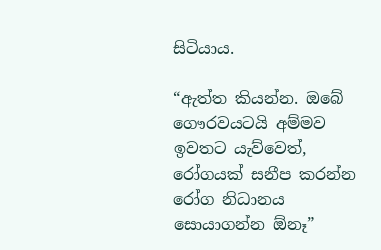සිටියාය.

“ඇත්ත කියන්න. ඔබේ ගෞරවයටයි අම්මව ඉවතට යැව්වෙත්, රෝගයක් සනීප කරන්න රෝග නිධානය සොයාගන්න ඕනෑ”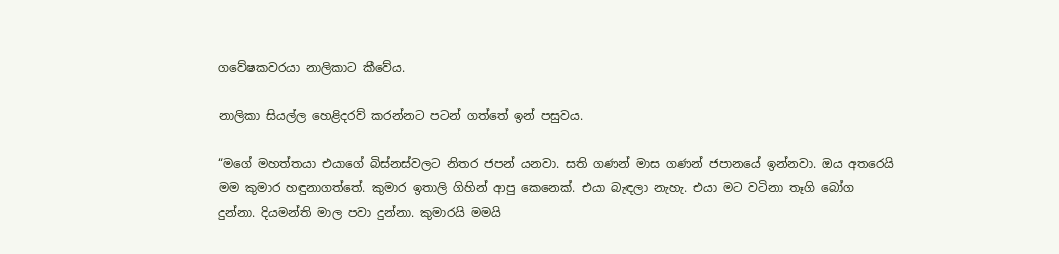ගවේෂකවරයා නාලිකාට කීවේය.

නාලිකා සියල්ල හෙළිදරව් කරන්නට පටන් ගත්තේ ඉන් පසුවය.

“මගේ මහත්තයා එයාගේ බිස්නස්වලට නිතර ජපන් යනවා. සති ගණන් මාස ගණන් ජපානයේ ඉන්නවා. ඔය අතරෙයි මම කුමාර හඳුනාගත්තේ. කුමාර ඉතාලි ගිහින් ආපු කෙනෙක්. එයා බැඳලා නැහැ. එයා මට වටිනා තෑගි බෝග දුන්නා. දියමන්ති මාල පවා දුන්නා. කුමාරයි මමයි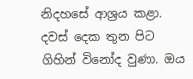නිදහසේ ආශ්‍රය කළා. දවස් දෙක තුන පිට ගිහින් විනෝද වුණා. ඔය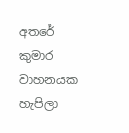අතරේ කුමාර වාහනයක හැපිලා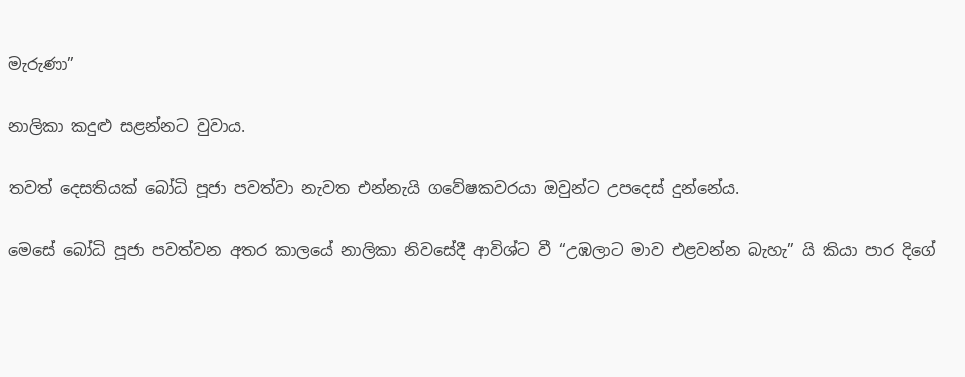මැරුණා”

නාලිකා කදුළු සළන්නට වුවාය.

තවත් දෙසතියක් බෝධි පූජා පවත්වා නැවත එන්නැයි ගවේෂකවරයා ඔවුන්ට උපදෙස් දුන්නේය.

මෙසේ බෝධි පූජා පවත්වන අතර කාලයේ නාලිකා නිවසේදී ආවිශ්ට වී “උඹලාට මාව එළවන්න බැහැ” යි කියා පාර දිගේ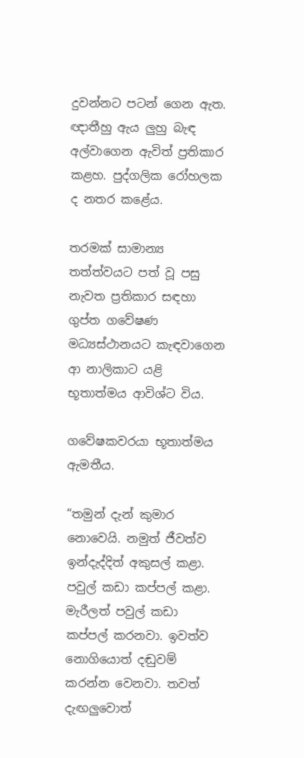දුවන්නට පටන් ගෙන ඇත. ඥාතීහු ඇය ලුහු බැඳ අල්වාගෙන ඇවිත් ප්‍රතිකාර කළහ. පුද්ගලික රෝහලක ද නතර කළේය.

තරමක් සාමාන්‍ය තත්ත්වයට පත් වූ පසු නැවත ප්‍රතිකාර සඳහා ගුප්ත ගවේෂණ මධ්‍යස්ථානයට කැඳවාගෙන ආ නාලිකාට යළි භූතාත්මය ආවිශ්ට විය.

ගවේෂකවරයා භූතාත්මය ඇමතීය.

“තමුන් දැන් කුමාර නොවෙයි. නමුත් ජීවත්ව ඉන්දැද්දිත් අකුසල් කළා. පවුල් කඩා කප්පල් කළා. මැරීලත් පවුල් කඩා කප්පල් කරනවා. ඉවත්ව නොගියොත් දඬුවම් කරන්න වෙනවා. තවත් දැඟලුවොත්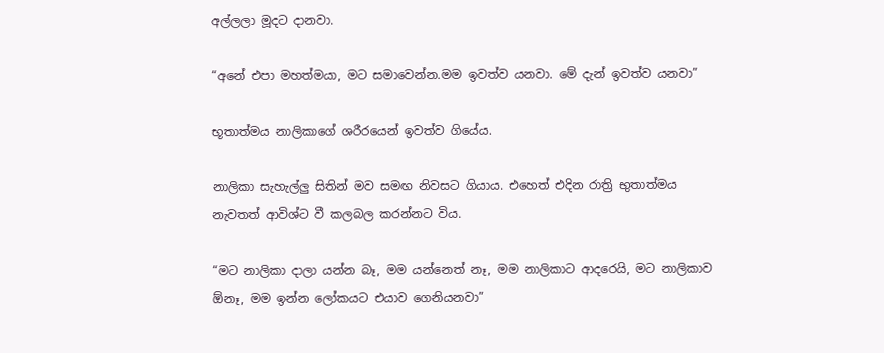අල්ලලා මූදට දානවා.

“අනේ එපා මහත්මයා, මට සමාවෙන්න.මම ඉවත්ව යනවා. මේ දැන් ඉවත්ව යනවා”

භූතාත්මය නාලිකාගේ ශරීරයෙන් ඉවත්ව ගියේය.

නාලිකා සැහැල්ලු සිතින් මව සමඟ නිවසට ගියාය. එහෙත් එදින රාත්‍රි භුතාත්මය නැවතත් ආවිශ්ට වී කලබල කරන්නට විය.

“මට නාලිකා දාලා යන්න බෑ, මම යන්නෙත් නෑ, මම නාලිකාට ආදරෙයි, මට නාලිකාව ඕනෑ, මම ඉන්න ලෝකයට එයාව ගෙනියනවා”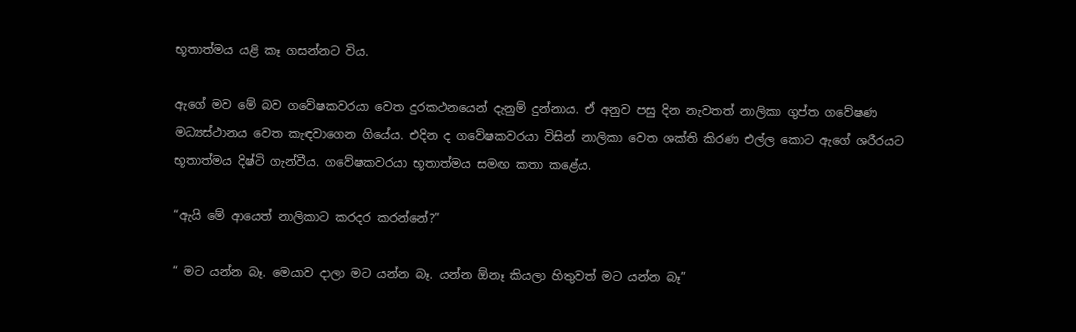භූතාත්මය යළි කෑ ගසන්නට විය.

ඇගේ මව මේ බව ගවේෂකවරයා වෙත දුරකථනයෙන් දැනුම් දුන්නාය. ඒ අනුව පසු දින නැවතත් නාලිකා ගුප්ත ගවේෂණ මධ්‍යස්ථානය වෙත කැඳවාගෙන ගියේය. එදින ද ගවේෂකවරයා විසින් නාලිකා වෙත ශක්ති කිරණ එල්ල කොට ඇගේ ශරීරයට භූතාත්මය දිෂ්ටි ගැන්වීය. ගවේෂකවරයා භූතාත්මය සමඟ කතා කළේය.

“ඇයි මේ ආයෙත් නාලිකාට කරදර කරන්නේ?”

“ මට යන්න බෑ. මෙයාව දාලා මට යන්න බෑ. යන්න ඕනෑ කියලා හිතුවත් මට යන්න බෑ”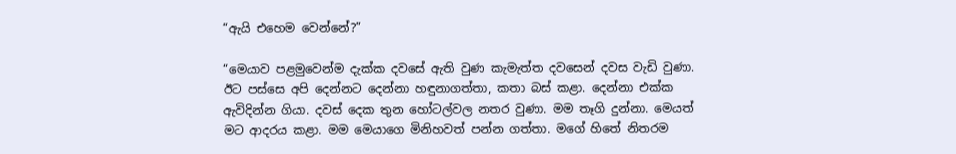“ඇයි එහෙම වෙන්නේ?”

“මෙයාව පළමුවෙන්ම දැක්ක දවසේ ඇති වුණ කැමැත්ත දවසෙන් දවස වැඩි වුණා. ඊට පස්සෙ අපි දෙන්නට දෙන්නා හඳුනාගත්තා, කතා බස් කළා. දෙන්නා එක්ක ඇවිදින්න ගියා. දවස් දෙක තුන හෝටල්වල නතර වුණා. මම තෑගි දුන්නා. මෙයත් මට ආදරය කළා. මම මෙයාගෙ මිනිහවත් පන්න ගත්තා. මගේ හිතේ නිතරම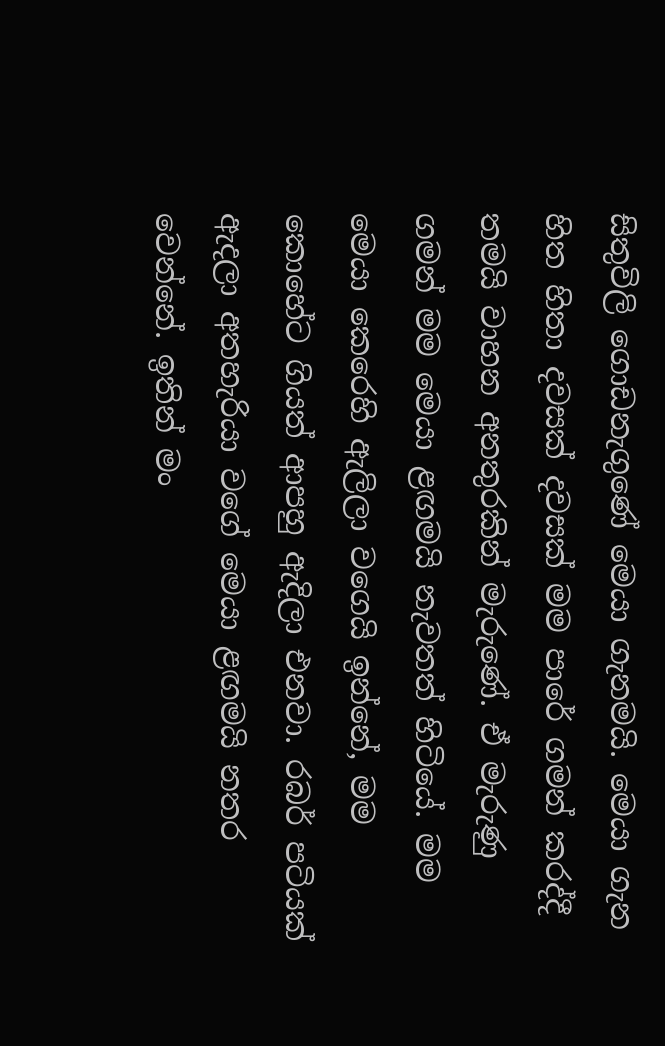සිතුවිලි ගොඩනැගුණේ මෙයා ගැනමයි. මෙයා ගැන හිත හිතා දවසක් දවසක් මම පාරේ ගමන් කරද්දී තමයි වාහන අනතුරකින් මැරුණේ. ඒ මැරුණු ගමන් මම මෙයා ළඟමයි නැවතත් හිටියේ. මම මෙයා කෙරෙහි ඇලිලා වගෙයි ඉන්නේ, මම කොහේට ගියත් ආපහු ඇදිලා එනවා. රබර් පටියක් ඇදලා අතහැරියා වගේ මෙයා ළඟමයි නතර වෙන්නේ. ඉතින් මං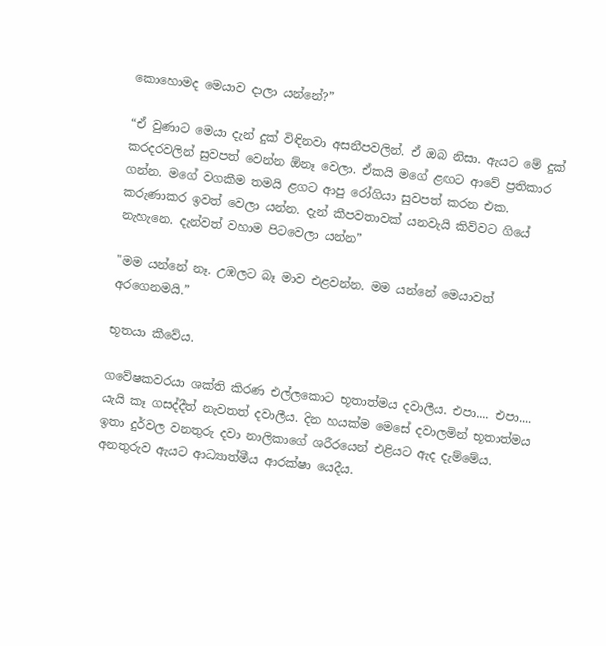කොහොමද මෙයාව දාලා යන්නේ?”

“ඒ වුණාට මෙයා දැන් දුක් විඳිනවා අසනීපවලින්. ඒ ඔබ නිසා. ඇයට මේ දුක් කරදරවලින් සුවපත් වෙන්න ඕනෑ වෙලා. ඒකයි මගේ ළඟට ආවේ ප්‍රතිකාර ගන්න. මගේ වගකීම තමයි ළගට ආපු රෝගියා සුවපත් කරන එක. කරුණාකර ඉවත් වෙලා යන්න. දැන් කීපවතාවක් යනවැයි කිව්වට ගියේ නැහැනෙ. දැන්වත් වහාම පිටවෙලා යන්න”

"මම යන්නේ නෑ. උඹලට බෑ මාව එළවන්න. මම යන්නේ මෙයාවත් අරගෙනමයි.”

භූතයා කීවේය.

ගවේෂකවරයා ශක්ති කිරණ එල්ලකොට භූතාත්මය දවාලීය. එපා.... එපා.... යැයි කෑ ගසද්දීත් නැවතත් දවාලීය. දින හයක්ම මෙසේ දවාලමින් භූතාත්මය ඉතා දුර්වල වනතුරු දවා නාලිකාගේ ශරීරයෙන් එළියට ඇද දැම්මේය. අනතුරුව ඇයට ආධ්‍යාත්මීය ආරක්ෂා යෙදීය.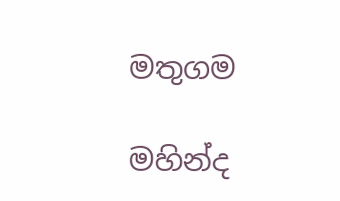මතුගම

මහින්ද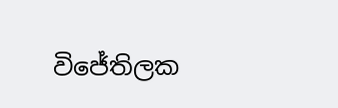විජේතිලක